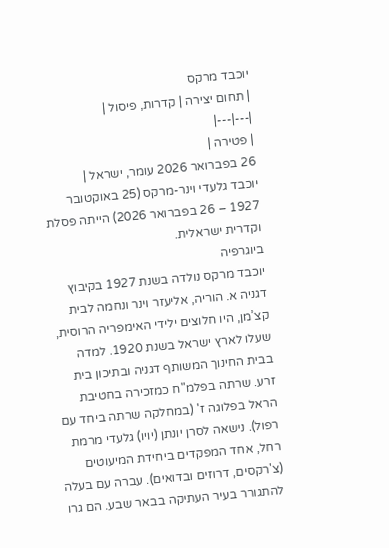יוכבד מרקס
| תחום יצירה | קדרות, פיסול |
|---|---|
| פטירה |
26 בפברואר 2026 עומר, ישראל |
יוכבד גלעדי וינר-מרקס (25 באוקטובר 1927 – 26 בפברואר 2026) הייתה פסלת וקדרית ישראלית.
ביוגרפיה
יוכבד מרקס נולדה בשנת 1927 בקיבוץ דגניה א. הוריה, אליעזר וינר ונחמה לבית קצ’מן, היו חלוצים ילידי האימפריה הרוסית, שעלו לארץ ישראל בשנת 1920. למדה בבית החינוך המשותף דגניה ובתיכון בית זרע. שרתה בפלמ"ח כמזכירה בחטיבת הראל בפלוגה ז' (במחלקה שרתה ביחד עם רפול). נישאה לסרן יונתן (יויו) גלעדי מרמת רחל, אחד המפקדים ביחידת המיעוטים (צ'רקסים, דרוזים ובדואים). עברה עם בעלה להתגורר בעיר העתיקה בבאר שבע. הם גרו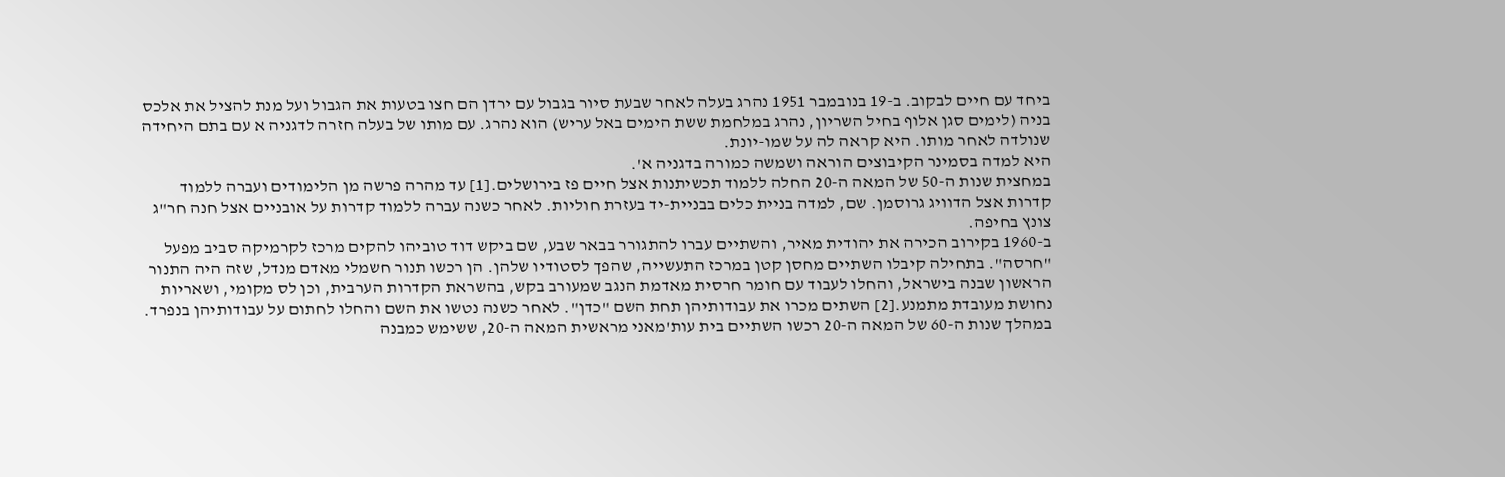ביחד עם חיים לבקוב. ב-19 בנובמבר 1951 נהרג בעלה לאחר שבעת סיור בגבול עם ירדן הם חצו בטעות את הגבול ועל מנת להציל את אלכס בניה (לימים סגן אלוף בחיל השריון, נהרג במלחמת ששת הימים באל עריש) הוא נהרג. עם מותו של בעלה חזרה לדגניה א עם בתם היחידה שנולדה לאחר מותו. היא קראה לה על שמו-יונת.
היא למדה בסמינר הקיבוצים הוראה ושמשה כמורה בדגניה א'.
במחצית שנות ה-50 של המאה ה-20 החלה ללמוד תכשיתנות אצל חיים פז בירושלים.[1] עד מהרה פרשה מן הלימודים ועברה ללמוד קדרות אצל הדוויג גרוסמן. שם, למדה בניית כלים בבניית-יד בעזרת חוליות. לאחר כשנה עברה ללמוד קדרות על אובניים אצל חנה חר"ג צונץ בחיפה.
ב-1960 בקירוב הכירה את יהודית מאיר, והשתיים עברו להתגורר בבאר שבע, שם ביקש דוד טוביהו להקים מרכז לקרמיקה סביב מפעל "חרסה". בתחילה קיבלו השתיים מחסן קטן במרכז התעשייה, שהפך לסטודיו שלהן. הן רכשו תנור חשמלי מאדם מנדל, שזה היה התנור הראשון שבנה בישראל, והחלו לעבוד עם חומר חרסית מאדמת הנגב שמעורב בקש, בהשראת הקדרות הערבית, וכן לס מקומי, ושאריות נחושת מעובדת מתמנע.[2] השתים מכרו את עבודותיהן תחת השם "כדן". לאחר כשנה נטשו את השם והחלו לחתום על עבודותיהן בנפרד. במהלך שנות ה-60 של המאה ה-20 רכשו השתיים בית עות'מאני מראשית המאה ה-20, ששימש כמבנה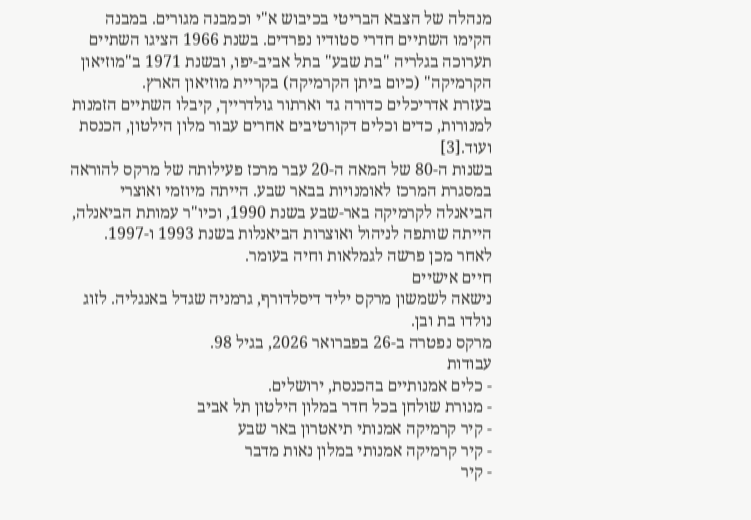מנהלה של הצבא הבריטי בכיבוש א"י וכמבנה מגורים. במבנה הקימו השתיים חדרי סטודיו נפרדים. בשנת 1966 הציגו השתיים תערוכה בגלריה "בת שבע" בתל אביב-יפו, ובשנת 1971 ב"מוזיאון הקרמיקה" (כיום ביתן הקרמיקה) בקריית מוזיאון הארץ.
בעזרת אדריכלים כדורה גד וארתור גולדרייך, קיבלו השתיים הזמנות למנורות, כדים וכלים דקורטיבים אחרים עבור מלון הילטון, הכנסת ועוד.[3]
בשנות ה-80 של המאה ה-20 עבר מרכז פעילותה של מרקס להוראה במסגרת המרכז לאומנויות בבאר שבע. הייתה מיוזמי ואוצרי הביאנלה לקרמיקה באר-שבע בשנת 1990, וכיו"ר עמותת הביאנלה, הייתה שותפה לניהול ואוצרות הביאנלות בשנת 1993 ו-1997. לאחר מכן פרשה לגמלאות וחיה בעומר.
חיים אישיים
נישאה לשמשון מרקס יליד דיסלדורף, גרמניה שגדל באנגליה. לזוג נולדו בת ובן.
מרקס נפטרה ב-26 בפברואר 2026, בגיל 98.
עבודות
- כלים אמנותיים בהכנסת, ירושלים.
- מנורת שולחן בכל חדר במלון הילטון תל אביב
- קיר קרמיקה אמנותי תיאטרון באר שבע
- קיר קרמיקה אמנותי במלון נאות מדבר
- קיר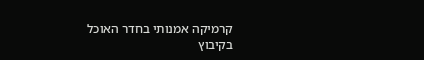קרמיקה אמנותי בחדר האוכל בקיבוץ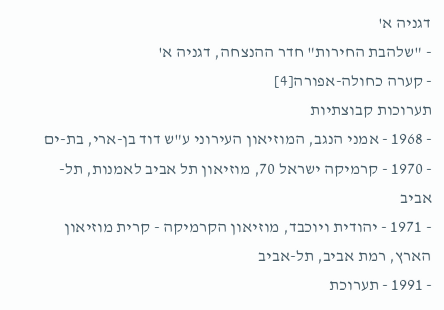דגניה א'
- "שלהבת החירות" חדר ההנצחה, דגניה א'
- קערה כחולה-אפורה[4]
תערוכות קבוצתיות
- 1968 - אמני הנגב, המוזיאון העירוני ע"ש דוד בן-ארי, בת-ים
- 1970 - קרמיקה ישראל 70, מוזיאון תל אביב לאמנות, תל-אביב
- 1971 - יהודית ויוכבד, מוזיאון הקרמיקה - קרית מוזיאון הארץ, רמת אביב, תל-אביב
- 1991 - תערוכת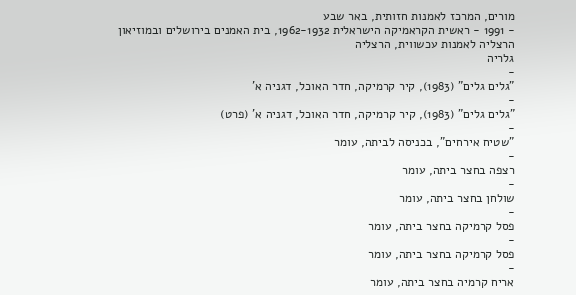מורים, המרכז לאמנות חזותית, באר שבע
- 1991 - ראשית הקראמיקה הישראלית 1962-1932, בית האמנים בירושלים ובמוזיאון הרצליה לאמנות עכשווית, הרצליה
גלריה
-
"גלים גלים" (1983), קיר קרמיקה, חדר האוכל, דגניה א'
-
"גלים גלים" (1983), קיר קרמיקה, חדר האוכל, דגניה א' (פרט)
-
"שטיח אירחים", בכניסה לביתה, עומר
-
רצפה בחצר ביתה, עומר
-
שולחן בחצר ביתה, עומר
-
פסל קרמיקה בחצר ביתה, עומר
-
פסל קרמיקה בחצר ביתה, עומר
-
אריח קרמיה בחצר ביתה, עומר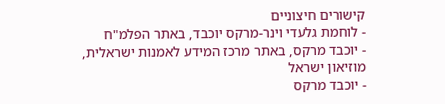קישורים חיצוניים
- לוחמת גלעדי וינר-מרקס יוכבד, באתר הפלמ"ח
- יוכבד מרקס, באתר מרכז המידע לאמנות ישראלית, מוזיאון ישראל
- יוכבד מרקס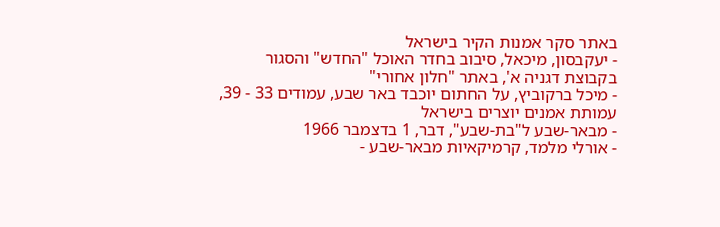באתר סקר אמנות הקיר בישראל
- יעקבסון, מיכאל, סיבוב בחדר האוכל "החדש" והסגור בקבוצת דגניה א', באתר "חלון אחורי"
- מיכל ברקוביץ, על החתום יוכבד באר שבע, עמודים 33 - 39, עמותת אמנים יוצרים בישראל
- מבאר-שבע ל"בת-שבע", דבר, 1 בדצמבר 1966
- אורלי מלמד, קרמיקאיות מבאר-שבע -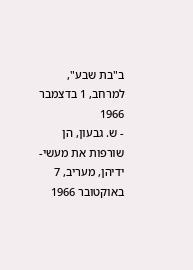ב"בת שבע", למרחב, 1 בדצמבר 1966
- ש. גבעון, הן שורפות את מעשי-ידיהן, מעריב, 7 באוקטובר 1966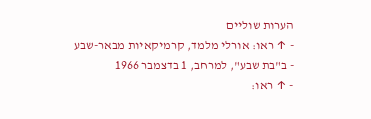הערות שוליים
- ↑ ראו: אורלי מלמד, קרמיקאיות מבאר-שבע - ב"בת שבע", למרחב, 1 בדצמבר 1966
- ↑ ראו: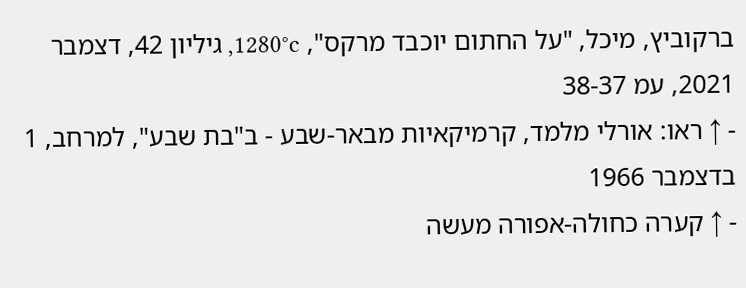ברקוביץ, מיכל, "על החתום יוכבד מרקס", 1280°c, גיליון 42, דצמבר 2021, עמ 38-37
- ↑ ראו: אורלי מלמד, קרמיקאיות מבאר-שבע - ב"בת שבע", למרחב, 1 בדצמבר 1966
- ↑ קערה כחולה-אפורה מעשה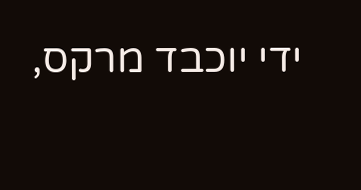ידי יוכבד מרקס,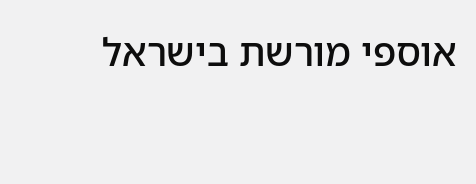אוספי מורשת בישראל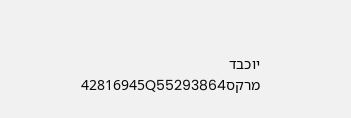יוכבד מרקס42816945Q55293864